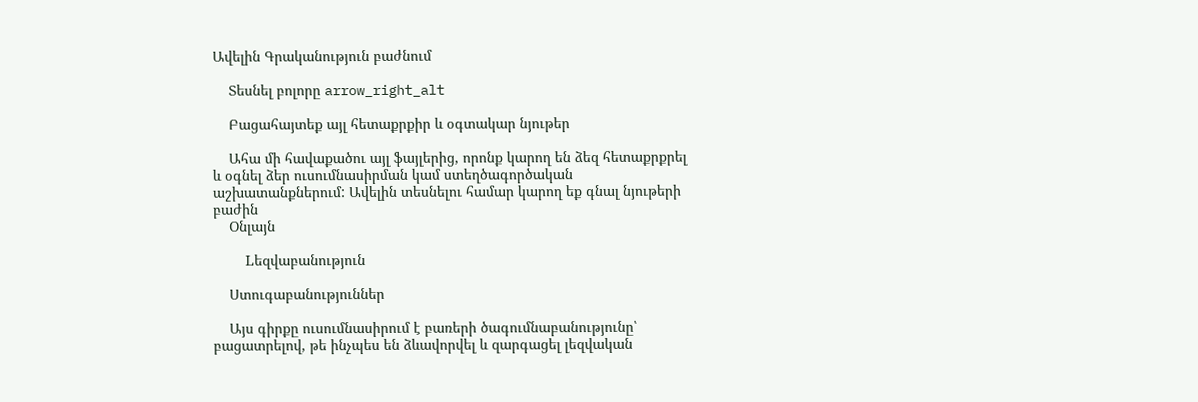Ավելին Գրականություն բաժնում

    Տեսնել բոլորը arrow_right_alt

    Բացահայտեք այլ հետաքրքիր և օգտակար նյութեր

    Ահա մի հավաքածու այլ ֆայլերից, որոնք կարող են ձեզ հետաքրքրել և օգնել ձեր ուսումնասիրման կամ ստեղծագործական աշխատանքներում: Ավելին տեսնելու համար կարող եք գնալ նյութերի բաժին
    Օնլայն

    Lեզվաբանություն

    Ստուգաբանություններ

    Այս գիրքը ուսումնասիրում է բառերի ծագումնաբանությունը՝ բացատրելով, թե ինչպես են ձևավորվել և զարգացել լեզվական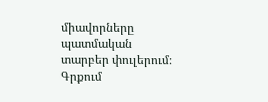միավորները պատմական տարբեր փուլերում։ Գրքում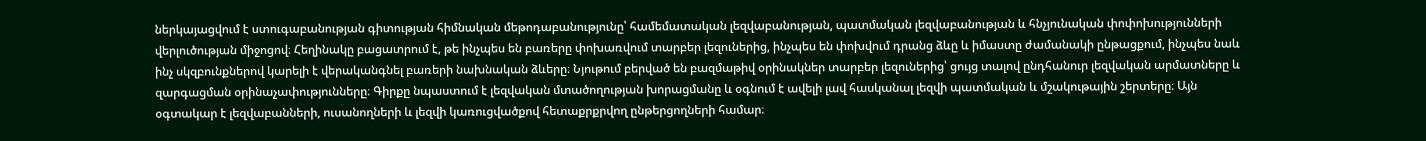ներկայացվում է ստուգաբանության գիտության հիմնական մեթոդաբանությունը՝ համեմատական լեզվաբանության, պատմական լեզվաբանության և հնչյունական փոփոխությունների վերլուծության միջոցով։ Հեղինակը բացատրում է, թե ինչպես են բառերը փոխառվում տարբեր լեզուներից, ինչպես են փոխվում դրանց ձևը և իմաստը ժամանակի ընթացքում, ինչպես նաև ինչ սկզբունքներով կարելի է վերականգնել բառերի նախնական ձևերը։ Նյութում բերված են բազմաթիվ օրինակներ տարբեր լեզուներից՝ ցույց տալով ընդհանուր լեզվական արմատները և զարգացման օրինաչափությունները։ Գիրքը նպաստում է լեզվական մտածողության խորացմանը և օգնում է ավելի լավ հասկանալ լեզվի պատմական և մշակութային շերտերը։ Այն օգտակար է լեզվաբանների, ուսանողների և լեզվի կառուցվածքով հետաքրքրվող ընթերցողների համար։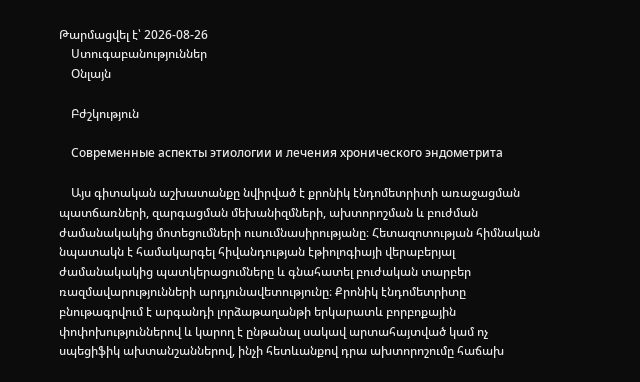Թարմացվել է՝ 2026-08-26
    Ստուգաբանություններ
    Օնլայն

    Բժշկություն

    Современные аспекты этиологии и лечения хронического эндометрита

    Այս գիտական աշխատանքը նվիրված է քրոնիկ էնդոմետրիտի առաջացման պատճառների, զարգացման մեխանիզմների, ախտորոշման և բուժման ժամանակակից մոտեցումների ուսումնասիրությանը։ Հետազոտության հիմնական նպատակն է համակարգել հիվանդության էթիոլոգիայի վերաբերյալ ժամանակակից պատկերացումները և գնահատել բուժական տարբեր ռազմավարությունների արդյունավետությունը։ Քրոնիկ էնդոմետրիտը բնութագրվում է արգանդի լորձաթաղանթի երկարատև բորբոքային փոփոխություններով և կարող է ընթանալ սակավ արտահայտված կամ ոչ սպեցիֆիկ ախտանշաններով, ինչի հետևանքով դրա ախտորոշումը հաճախ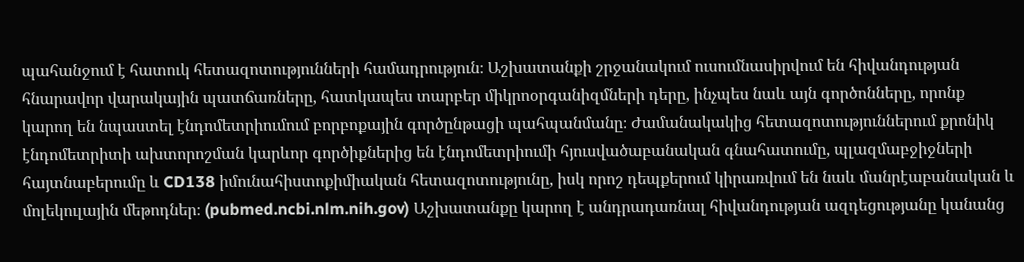պահանջում է հատուկ հետազոտությունների համադրություն։ Աշխատանքի շրջանակում ուսումնասիրվում են հիվանդության հնարավոր վարակային պատճառները, հատկապես տարբեր միկրոօրգանիզմների դերը, ինչպես նաև այն գործոնները, որոնք կարող են նպաստել էնդոմետրիումում բորբոքային գործընթացի պահպանմանը։ Ժամանակակից հետազոտություններում քրոնիկ էնդոմետրիտի ախտորոշման կարևոր գործիքներից են էնդոմետրիումի հյուսվածաբանական գնահատումը, պլազմաբջիջների հայտնաբերումը և CD138 իմունահիստոքիմիական հետազոտությունը, իսկ որոշ դեպքերում կիրառվում են նաև մանրէաբանական և մոլեկուլային մեթոդներ։ (pubmed.ncbi.nlm.nih.gov) Աշխատանքը կարող է անդրադառնալ հիվանդության ազդեցությանը կանանց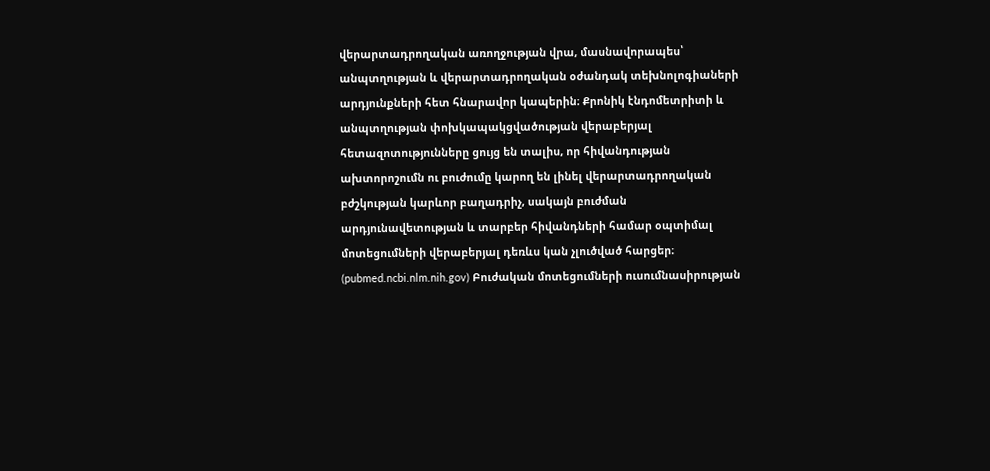վերարտադրողական առողջության վրա, մասնավորապես՝ անպտղության և վերարտադրողական օժանդակ տեխնոլոգիաների արդյունքների հետ հնարավոր կապերին։ Քրոնիկ էնդոմետրիտի և անպտղության փոխկապակցվածության վերաբերյալ հետազոտությունները ցույց են տալիս, որ հիվանդության ախտորոշումն ու բուժումը կարող են լինել վերարտադրողական բժշկության կարևոր բաղադրիչ, սակայն բուժման արդյունավետության և տարբեր հիվանդների համար օպտիմալ մոտեցումների վերաբերյալ դեռևս կան չլուծված հարցեր։ (pubmed.ncbi.nlm.nih.gov) Բուժական մոտեցումների ուսումնասիրության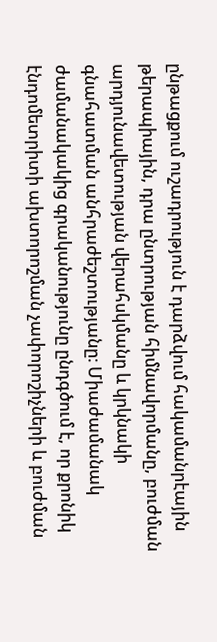ընթացքում ուշադրություն է դարձվում հակամանրէային թերապիային, դրա ընտրության հիմնավորմանը, բուժման արդյունավետության վերահսկմանը և կրկնակի գնահատման անհրաժեշտությանը։ Միաժամանակ ժամանակակից գրականությունը ընդգծում է, որ քրոնիկ էնդոմետրիտի ախտորոշման չափորոշիչների և բուժման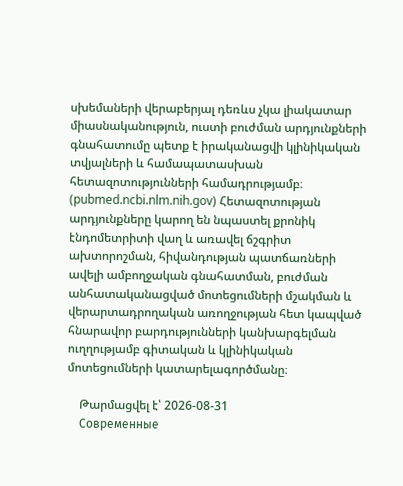սխեմաների վերաբերյալ դեռևս չկա լիակատար միասնականություն, ուստի բուժման արդյունքների գնահատումը պետք է իրականացվի կլինիկական տվյալների և համապատասխան հետազոտությունների համադրությամբ։ (pubmed.ncbi.nlm.nih.gov) Հետազոտության արդյունքները կարող են նպաստել քրոնիկ էնդոմետրիտի վաղ և առավել ճշգրիտ ախտորոշման, հիվանդության պատճառների ավելի ամբողջական գնահատման, բուժման անհատականացված մոտեցումների մշակման և վերարտադրողական առողջության հետ կապված հնարավոր բարդությունների կանխարգելման ուղղությամբ գիտական և կլինիկական մոտեցումների կատարելագործմանը։

    Թարմացվել է՝ 2026-08-31
    Современные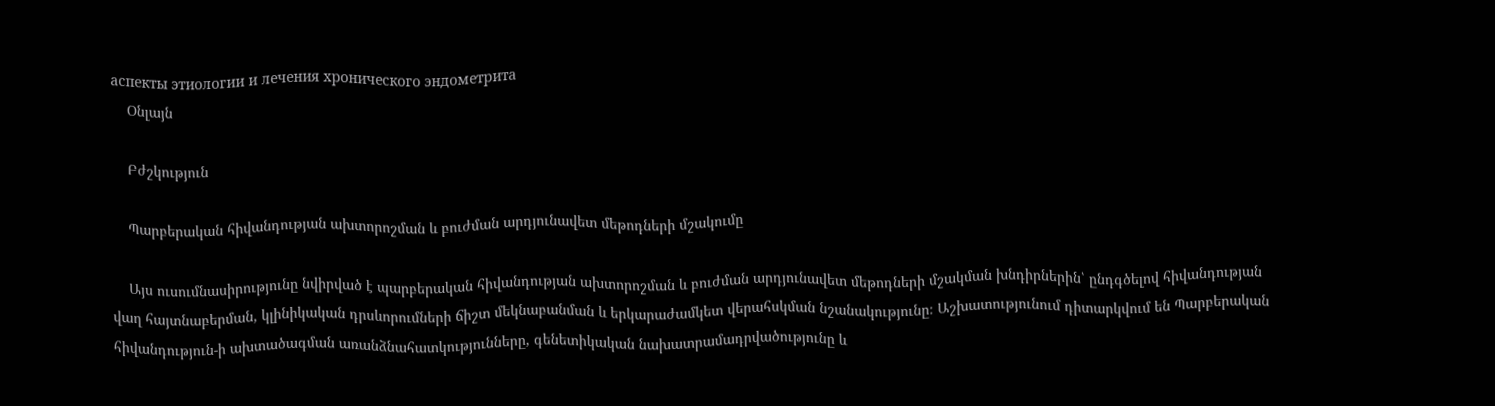аспекты этиологии и лечения хронического эндометрита
    Օնլայն

    Բժշկություն

    Պարբերական հիվանդության ախտորոշման և բուժման արդյունավետ մեթոդների մշակումը

    Այս ուսումնասիրությունը նվիրված է պարբերական հիվանդության ախտորոշման և բուժման արդյունավետ մեթոդների մշակման խնդիրներին՝ ընդգծելով հիվանդության վաղ հայտնաբերման, կլինիկական դրսևորումների ճիշտ մեկնաբանման և երկարաժամկետ վերահսկման նշանակությունը։ Աշխատությունում դիտարկվում են Պարբերական հիվանդություն-ի ախտածագման առանձնահատկությունները, գենետիկական նախատրամադրվածությունը և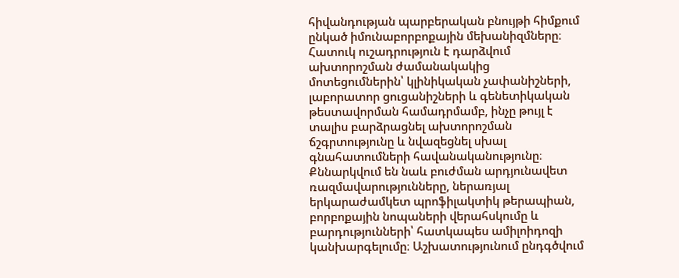հիվանդության պարբերական բնույթի հիմքում ընկած իմունաբորբոքային մեխանիզմները։ Հատուկ ուշադրություն է դարձվում ախտորոշման ժամանակակից մոտեցումներին՝ կլինիկական չափանիշների, լաբորատոր ցուցանիշների և գենետիկական թեստավորման համադրմամբ, ինչը թույլ է տալիս բարձրացնել ախտորոշման ճշգրտությունը և նվազեցնել սխալ գնահատումների հավանականությունը։ Քննարկվում են նաև բուժման արդյունավետ ռազմավարությունները, ներառյալ երկարաժամկետ պրոֆիլակտիկ թերապիան, բորբոքային նոպաների վերահսկումը և բարդությունների՝ հատկապես ամիլոիդոզի կանխարգելումը։ Աշխատությունում ընդգծվում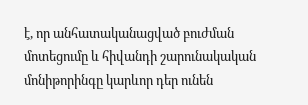է, որ անհատականացված բուժման մոտեցումը և հիվանդի շարունակական մոնիթորինգը կարևոր դեր ունեն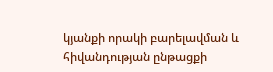կյանքի որակի բարելավման և հիվանդության ընթացքի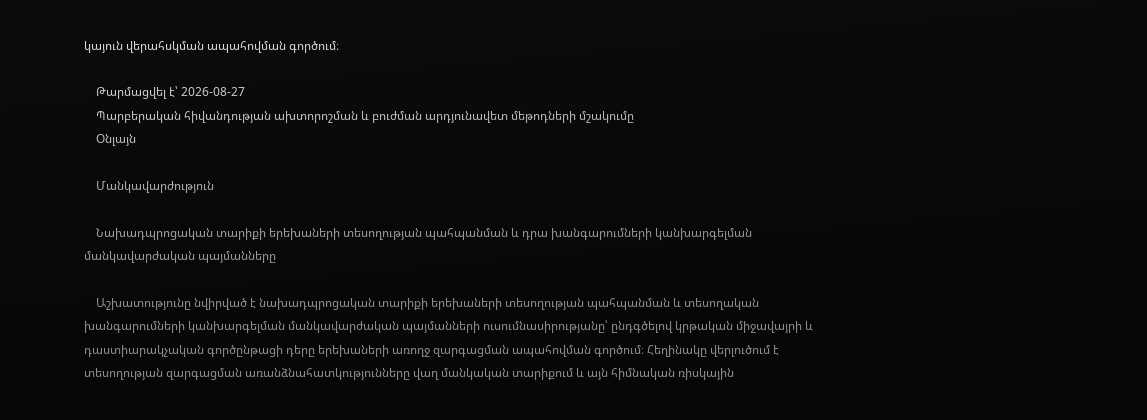կայուն վերահսկման ապահովման գործում։

    Թարմացվել է՝ 2026-08-27
    Պարբերական հիվանդության ախտորոշման և բուժման արդյունավետ մեթոդների մշակումը
    Օնլայն

    Մանկավարժություն

    Նախադպրոցական տարիքի երեխաների տեսողության պահպանման և դրա խանգարումների կանխարգելման մանկավարժական պայմանները

    Աշխատությունը նվիրված է նախադպրոցական տարիքի երեխաների տեսողության պահպանման և տեսողական խանգարումների կանխարգելման մանկավարժական պայմանների ուսումնասիրությանը՝ ընդգծելով կրթական միջավայրի և դաստիարակչական գործընթացի դերը երեխաների առողջ զարգացման ապահովման գործում։ Հեղինակը վերլուծում է տեսողության զարգացման առանձնահատկությունները վաղ մանկական տարիքում և այն հիմնական ռիսկային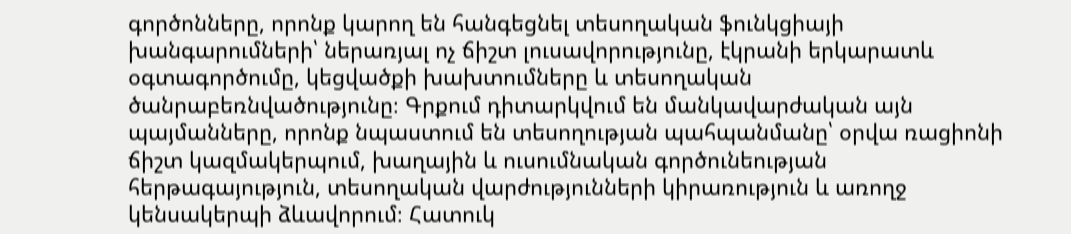գործոնները, որոնք կարող են հանգեցնել տեսողական ֆունկցիայի խանգարումների՝ ներառյալ ոչ ճիշտ լուսավորությունը, էկրանի երկարատև օգտագործումը, կեցվածքի խախտումները և տեսողական ծանրաբեռնվածությունը։ Գրքում դիտարկվում են մանկավարժական այն պայմանները, որոնք նպաստում են տեսողության պահպանմանը՝ օրվա ռացիոնի ճիշտ կազմակերպում, խաղային և ուսումնական գործունեության հերթագայություն, տեսողական վարժությունների կիրառություն և առողջ կենսակերպի ձևավորում։ Հատուկ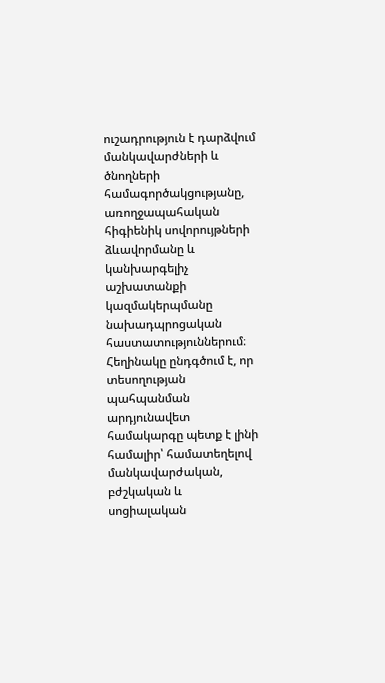ուշադրություն է դարձվում մանկավարժների և ծնողների համագործակցությանը, առողջապահական հիգիենիկ սովորույթների ձևավորմանը և կանխարգելիչ աշխատանքի կազմակերպմանը նախադպրոցական հաստատություններում։ Հեղինակը ընդգծում է, որ տեսողության պահպանման արդյունավետ համակարգը պետք է լինի համալիր՝ համատեղելով մանկավարժական, բժշկական և սոցիալական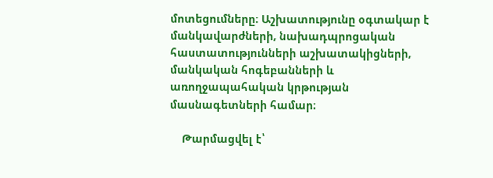մոտեցումները։ Աշխատությունը օգտակար է մանկավարժների, նախադպրոցական հաստատությունների աշխատակիցների, մանկական հոգեբանների և առողջապահական կրթության մասնագետների համար։

    Թարմացվել է՝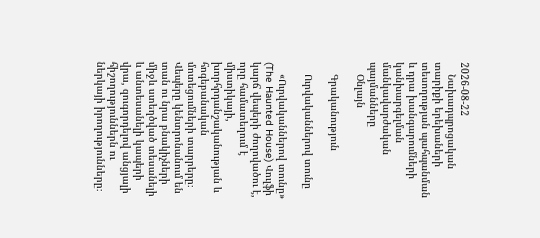2026-08-22
    Նախադպրոցական տարիքի երեխաների տեսողության պահպանման և դրա խանգարումների կանխարգելման մանկավարժական պայմանները
    Օնլայն

    Գրականություն

    Ուրվականներով տունը

    «Ուրվականներով տունը» (The Haunted House) Վուլֆի կարճ վեպերի ժողովածու է, որը համատեղում է միստիկայի, խորհրդանշականության և հոգեբանական մոտեցումների տարրերը։ Վեպերը կենտրոնանում են տան ու նրա բնակիչների միջև ստեղծված տեսանելի և անտեսանելի կապերի վրա, զուգորդելով անցյալի հիշողություններն ու ներկայի իրողությունները։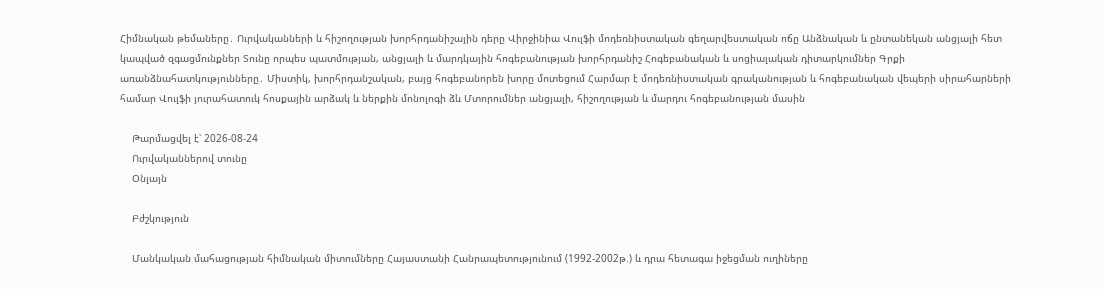Հիմնական թեմաները․ Ուրվականների և հիշողության խորհրդանիշային դերը Վիրջինիա Վուլֆի մոդեռնիստական գեղարվեստական ոճը Անձնական և ընտանեկան անցյալի հետ կապված զգացմունքներ Տունը որպես պատմության, անցյալի և մարդկային հոգեբանության խորհրդանիշ Հոգեբանական և սոցիալական դիտարկումներ Գրքի առանձնահատկությունները․ Միստիկ, խորհրդանշական, բայց հոգեբանորեն խորը մոտեցում Հարմար է մոդեռնիստական գրականության և հոգեբանական վեպերի սիրահարների համար Վուլֆի յուրահատուկ հոսքային արձակ և ներքին մոնոլոգի ձև Մտորումներ անցյալի, հիշողության և մարդու հոգեբանության մասին

    Թարմացվել է՝ 2026-08-24
    Ուրվականներով տունը
    Օնլայն

    Բժշկություն

    Մանկական մահացության հիմնական միտումները Հայաստանի Հանրապետությունում (1992-2002թ.) և դրա հետագա իջեցման ուղիները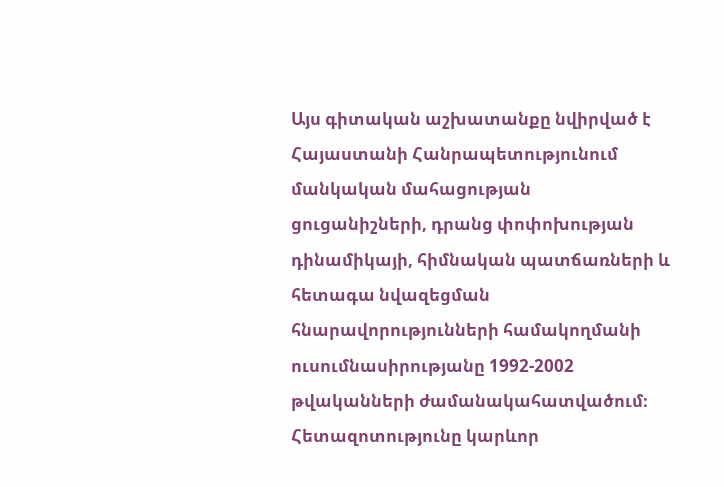Այս գիտական աշխատանքը նվիրված է Հայաստանի Հանրապետությունում մանկական մահացության ցուցանիշների, դրանց փոփոխության դինամիկայի, հիմնական պատճառների և հետագա նվազեցման հնարավորությունների համակողմանի ուսումնասիրությանը 1992-2002 թվականների ժամանակահատվածում։ Հետազոտությունը կարևոր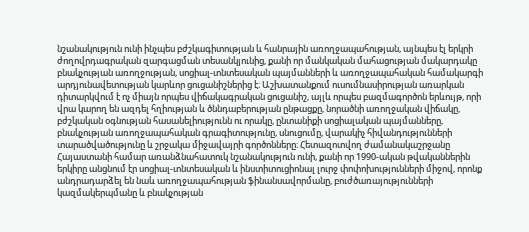նշանակություն ունի ինչպես բժշկագիտության և հանրային առողջապահության, այնպես էլ երկրի ժողովրդագրական զարգացման տեսանկյունից, քանի որ մանկական մահացության մակարդակը բնակչության առողջության, սոցիալ-տնտեսական պայմանների և առողջապահական համակարգի արդյունավետության կարևոր ցուցանիշներից է։ Աշխատանքում ուսումնասիրության առարկան դիտարկվում է ոչ միայն որպես վիճակագրական ցուցանիշ, այլև որպես բազմագործոն երևույթ, որի վրա կարող են ազդել հղիության և ծննդաբերության ընթացքը, նորածնի առողջական վիճակը, բժշկական օգնության հասանելիությունն ու որակը, ընտանիքի սոցիալական պայմանները, բնակչության առողջապահական գրագիտությունը, սնուցումը, վարակիչ հիվանդությունների տարածվածությունը և շրջակա միջավայրի գործոնները։ Հետազոտվող ժամանակաշրջանը Հայաստանի համար առանձնահատուկ նշանակություն ունի, քանի որ 1990-ական թվականներին երկիրը անցնում էր սոցիալ-տնտեսական և ինստիտուցիոնալ լուրջ փոփոխությունների միջով, որոնք անդրադարձել են նաև առողջապահության ֆինանսավորմանը, բուժծառայությունների կազմակերպմանը և բնակչության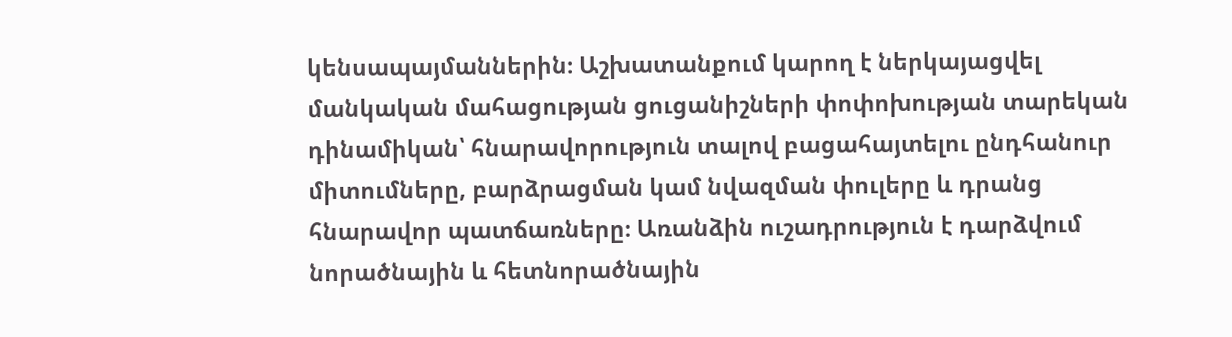կենսապայմաններին։ Աշխատանքում կարող է ներկայացվել մանկական մահացության ցուցանիշների փոփոխության տարեկան դինամիկան՝ հնարավորություն տալով բացահայտելու ընդհանուր միտումները, բարձրացման կամ նվազման փուլերը և դրանց հնարավոր պատճառները։ Առանձին ուշադրություն է դարձվում նորածնային և հետնորածնային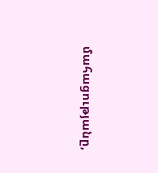մահացությանը,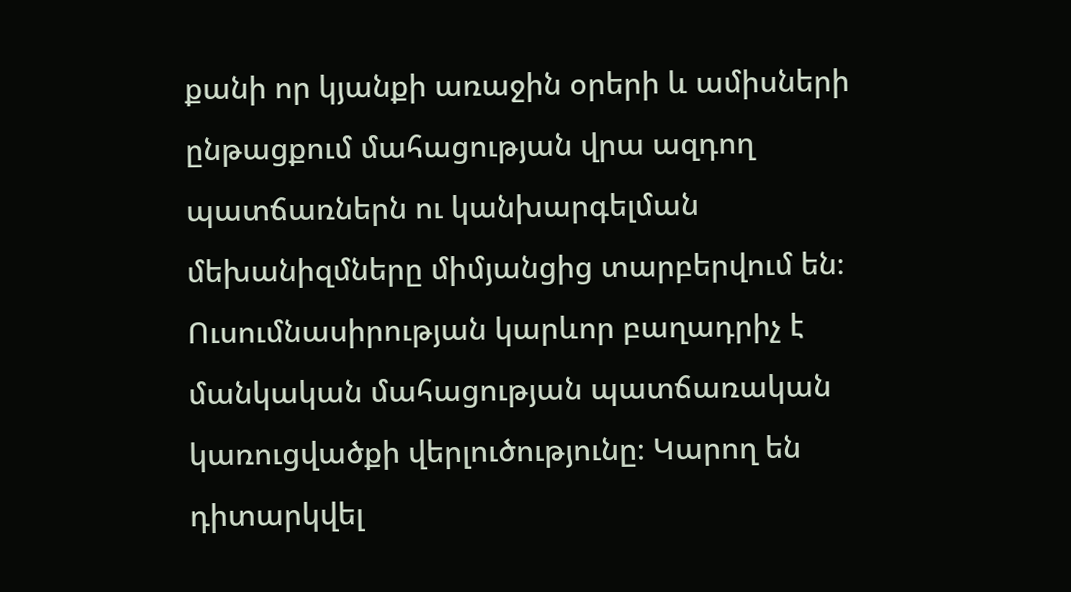քանի որ կյանքի առաջին օրերի և ամիսների ընթացքում մահացության վրա ազդող պատճառներն ու կանխարգելման մեխանիզմները միմյանցից տարբերվում են։ Ուսումնասիրության կարևոր բաղադրիչ է մանկական մահացության պատճառական կառուցվածքի վերլուծությունը։ Կարող են դիտարկվել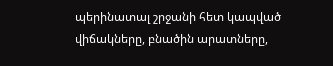պերինատալ շրջանի հետ կապված վիճակները, բնածին արատները,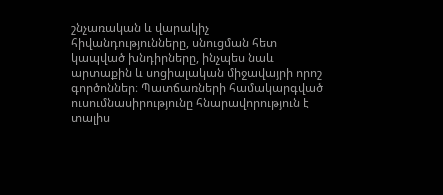շնչառական և վարակիչ հիվանդությունները, սնուցման հետ կապված խնդիրները, ինչպես նաև արտաքին և սոցիալական միջավայրի որոշ գործոններ։ Պատճառների համակարգված ուսումնասիրությունը հնարավորություն է տալիս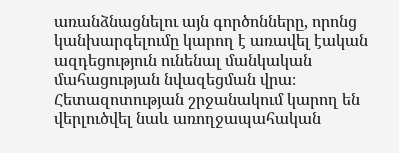առանձնացնելու այն գործոնները, որոնց կանխարգելումը կարող է առավել էական ազդեցություն ունենալ մանկական մահացության նվազեցման վրա։ Հետազոտության շրջանակում կարող են վերլուծվել նաև առողջապահական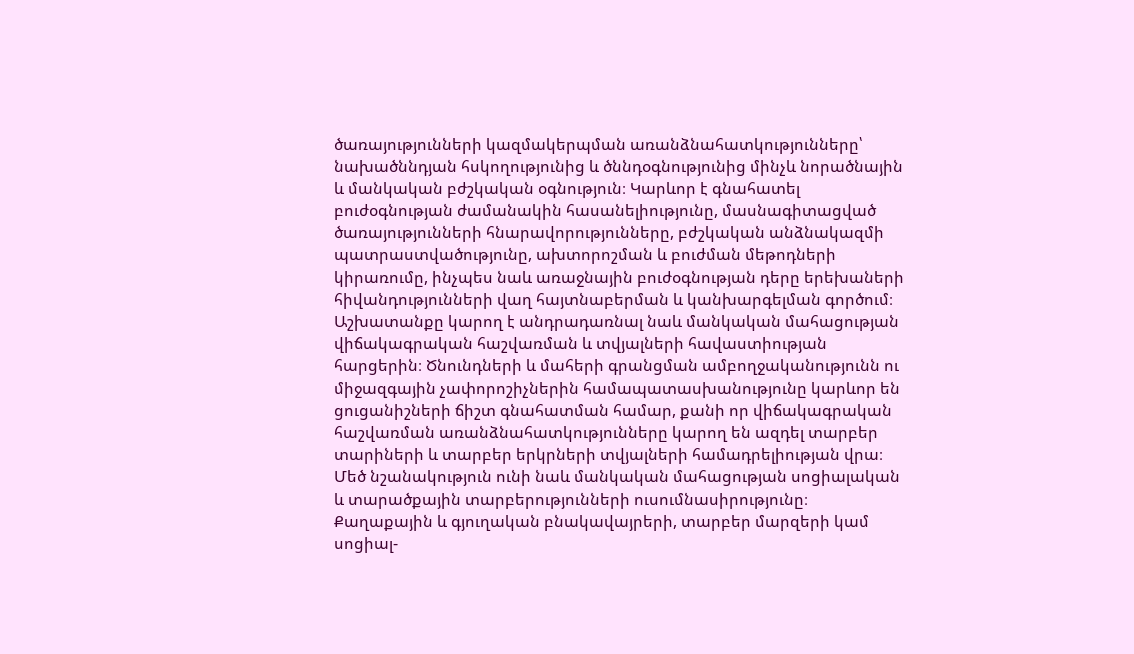ծառայությունների կազմակերպման առանձնահատկությունները՝ նախածննդյան հսկողությունից և ծննդօգնությունից մինչև նորածնային և մանկական բժշկական օգնություն։ Կարևոր է գնահատել բուժօգնության ժամանակին հասանելիությունը, մասնագիտացված ծառայությունների հնարավորությունները, բժշկական անձնակազմի պատրաստվածությունը, ախտորոշման և բուժման մեթոդների կիրառումը, ինչպես նաև առաջնային բուժօգնության դերը երեխաների հիվանդությունների վաղ հայտնաբերման և կանխարգելման գործում։ Աշխատանքը կարող է անդրադառնալ նաև մանկական մահացության վիճակագրական հաշվառման և տվյալների հավաստիության հարցերին։ Ծնունդների և մահերի գրանցման ամբողջականությունն ու միջազգային չափորոշիչներին համապատասխանությունը կարևոր են ցուցանիշների ճիշտ գնահատման համար, քանի որ վիճակագրական հաշվառման առանձնահատկությունները կարող են ազդել տարբեր տարիների և տարբեր երկրների տվյալների համադրելիության վրա։ Մեծ նշանակություն ունի նաև մանկական մահացության սոցիալական և տարածքային տարբերությունների ուսումնասիրությունը։ Քաղաքային և գյուղական բնակավայրերի, տարբեր մարզերի կամ սոցիալ-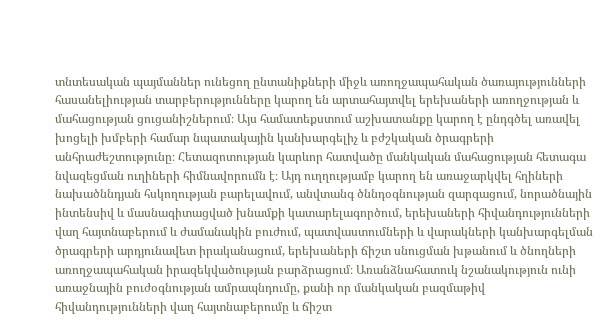տնտեսական պայմաններ ունեցող ընտանիքների միջև առողջապահական ծառայությունների հասանելիության տարբերությունները կարող են արտահայտվել երեխաների առողջության և մահացության ցուցանիշներում։ Այս համատեքստում աշխատանքը կարող է ընդգծել առավել խոցելի խմբերի համար նպատակային կանխարգելիչ և բժշկական ծրագրերի անհրաժեշտությունը։ Հետազոտության կարևոր հատվածը մանկական մահացության հետագա նվազեցման ուղիների հիմնավորումն է։ Այդ ուղղությամբ կարող են առաջարկվել հղիների նախածննդյան հսկողության բարելավում, անվտանգ ծննդօգնության զարգացում, նորածնային ինտենսիվ և մասնագիտացված խնամքի կատարելագործում, երեխաների հիվանդությունների վաղ հայտնաբերում և ժամանակին բուժում, պատվաստումների և վարակների կանխարգելման ծրագրերի արդյունավետ իրականացում, երեխաների ճիշտ սնուցման խթանում և ծնողների առողջապահական իրազեկվածության բարձրացում։ Առանձնահատուկ նշանակություն ունի առաջնային բուժօգնության ամրապնդումը, քանի որ մանկական բազմաթիվ հիվանդությունների վաղ հայտնաբերումը և ճիշտ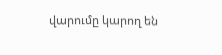վարումը կարող են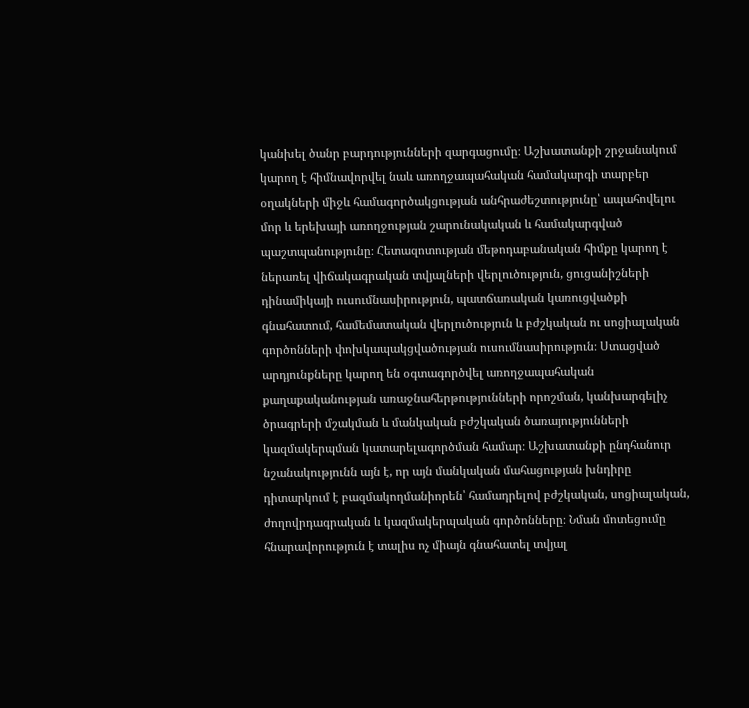կանխել ծանր բարդությունների զարգացումը։ Աշխատանքի շրջանակում կարող է հիմնավորվել նաև առողջապահական համակարգի տարբեր օղակների միջև համագործակցության անհրաժեշտությունը՝ ապահովելու մոր և երեխայի առողջության շարունակական և համակարգված պաշտպանությունը։ Հետազոտության մեթոդաբանական հիմքը կարող է ներառել վիճակագրական տվյալների վերլուծություն, ցուցանիշների դինամիկայի ուսումնասիրություն, պատճառական կառուցվածքի գնահատում, համեմատական վերլուծություն և բժշկական ու սոցիալական գործոնների փոխկապակցվածության ուսումնասիրություն։ Ստացված արդյունքները կարող են օգտագործվել առողջապահական քաղաքականության առաջնահերթությունների որոշման, կանխարգելիչ ծրագրերի մշակման և մանկական բժշկական ծառայությունների կազմակերպման կատարելագործման համար։ Աշխատանքի ընդհանուր նշանակությունն այն է, որ այն մանկական մահացության խնդիրը դիտարկում է բազմակողմանիորեն՝ համադրելով բժշկական, սոցիալական, ժողովրդագրական և կազմակերպական գործոնները։ Նման մոտեցումը հնարավորություն է տալիս ոչ միայն գնահատել տվյալ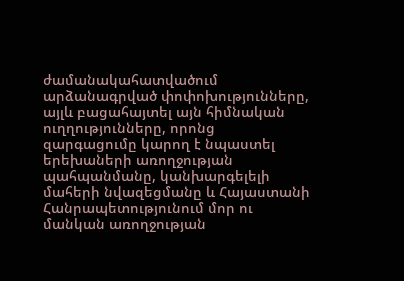ժամանակահատվածում արձանագրված փոփոխությունները, այլև բացահայտել այն հիմնական ուղղությունները, որոնց զարգացումը կարող է նպաստել երեխաների առողջության պահպանմանը, կանխարգելելի մահերի նվազեցմանը և Հայաստանի Հանրապետությունում մոր ու մանկան առողջության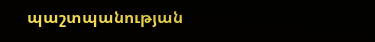պաշտպանության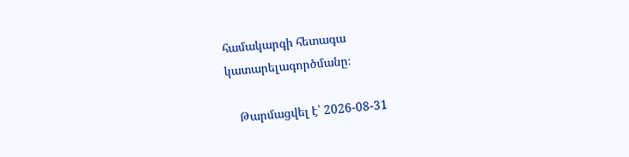համակարգի հետագա կատարելագործմանը։

    Թարմացվել է՝ 2026-08-31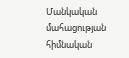Մանկական մահացության հիմնական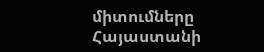միտումները Հայաստանի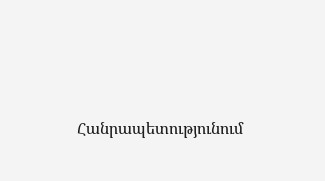Հանրապետությունում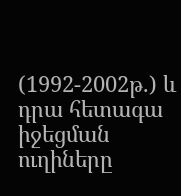(1992-2002թ.) և դրա հետագա իջեցման ուղիները